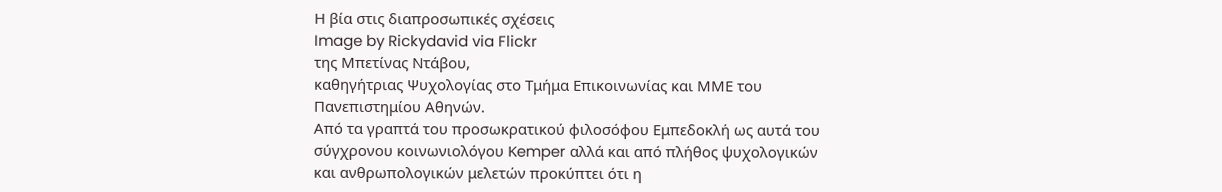Η βία στις διαπροσωπικές σχέσεις
Image by Rickydavid via Flickr
της Μπετίνας Ντάβου,
καθηγήτριας Ψυχολογίας στο Τμήμα Επικοινωνίας και ΜΜΕ του Πανεπιστημίου Αθηνών.
Από τα γραπτά του προσωκρατικού φιλοσόφου Εμπεδοκλή ως αυτά του σύγχρονου κοινωνιολόγου Κemper αλλά και από πλήθος ψυχολογικών και ανθρωπολογικών μελετών προκύπτει ότι η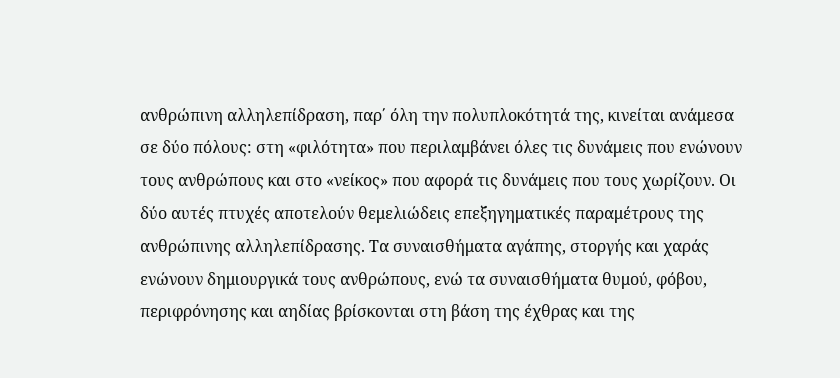ανθρώπινη αλληλεπίδραση, παρ΄ όλη την πολυπλοκότητά της, κινείται ανάμεσα σε δύο πόλους: στη «φιλότητα» που περιλαμβάνει όλες τις δυνάμεις που ενώνουν τους ανθρώπους και στο «νείκος» που αφορά τις δυνάμεις που τους χωρίζουν. Οι δύο αυτές πτυχές αποτελούν θεμελιώδεις επεξηγηματικές παραμέτρους της ανθρώπινης αλληλεπίδρασης. Τα συναισθήματα αγάπης, στοργής και χαράς ενώνουν δημιουργικά τους ανθρώπους, ενώ τα συναισθήματα θυμού, φόβου, περιφρόνησης και αηδίας βρίσκονται στη βάση της έχθρας και της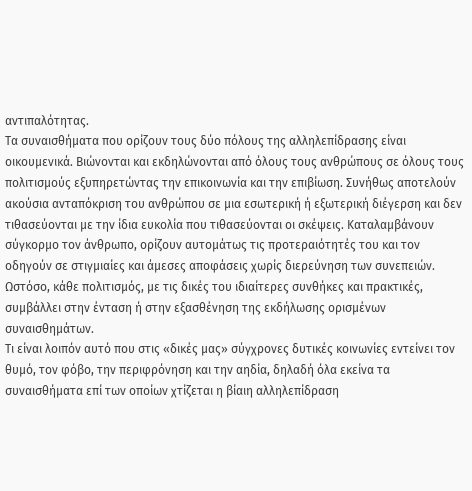αντιπαλότητας.
Τα συναισθήματα που ορίζουν τους δύο πόλους της αλληλεπίδρασης είναι οικουμενικά. Βιώνονται και εκδηλώνονται από όλους τους ανθρώπους σε όλους τους πολιτισμούς εξυπηρετώντας την επικοινωνία και την επιβίωση. Συνήθως αποτελούν ακούσια ανταπόκριση του ανθρώπου σε μια εσωτερική ή εξωτερική διέγερση και δεν τιθασεύονται με την ίδια ευκολία που τιθασεύονται οι σκέψεις. Καταλαμβάνουν σύγκορμο τον άνθρωπο, ορίζουν αυτομάτως τις προτεραιότητές του και τον οδηγούν σε στιγμιαίες και άμεσες αποφάσεις χωρίς διερεύνηση των συνεπειών. Ωστόσο, κάθε πολιτισμός, με τις δικές του ιδιαίτερες συνθήκες και πρακτικές, συμβάλλει στην ένταση ή στην εξασθένηση της εκδήλωσης ορισμένων συναισθημάτων.
Τι είναι λοιπόν αυτό που στις «δικές μας» σύγχρονες δυτικές κοινωνίες εντείνει τον θυμό, τον φόβο, την περιφρόνηση και την αηδία, δηλαδή όλα εκείνα τα συναισθήματα επί των οποίων χτίζεται η βίαιη αλληλεπίδραση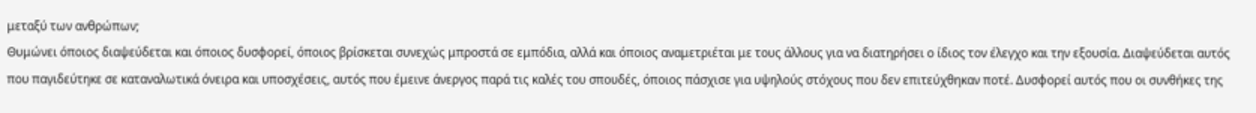μεταξύ των ανθρώπων;
Θυμώνει όποιος διαψεύδεται και όποιος δυσφορεί, όποιος βρίσκεται συνεχώς μπροστά σε εμπόδια, αλλά και όποιος αναμετριέται με τους άλλους για να διατηρήσει ο ίδιος τον έλεγχο και την εξουσία. Διαψεύδεται αυτός που παγιδεύτηκε σε καταναλωτικά όνειρα και υποσχέσεις, αυτός που έμεινε άνεργος παρά τις καλές του σπουδές, όποιος πάσχισε για υψηλούς στόχους που δεν επιτεύχθηκαν ποτέ. Δυσφορεί αυτός που οι συνθήκες της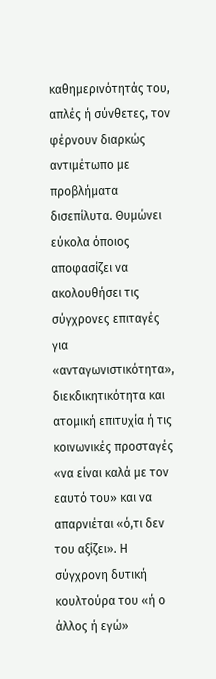καθημερινότητάς του, απλές ή σύνθετες, τον φέρνουν διαρκώς αντιμέτωπο με προβλήματα δισεπίλυτα. Θυμώνει εύκολα όποιος αποφασίζει να ακολουθήσει τις σύγχρονες επιταγές για «ανταγωνιστικότητα», διεκδικητικότητα και ατομική επιτυχία ή τις κοινωνικές προσταγές «να είναι καλά με τον εαυτό του» και να απαρνιέται «ό,τι δεν του αξίζει». Η σύγχρονη δυτική κουλτούρα του «ή ο άλλος ή εγώ»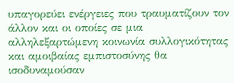υπαγορεύει ενέργειες που τραυματίζουν τον άλλον και οι οποίες σε μια αλληλεξαρτώμενη κοινωνία συλλογικότητας και αμοιβαίας εμπιστοσύνης θα ισοδυναμούσαν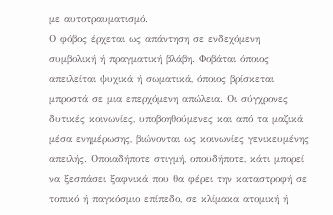με αυτοτραυματισμό.
Ο φόβος έρχεται ως απάντηση σε ενδεχόμενη συμβολική ή πραγματική βλάβη. Φοβάται όποιος απειλείται ψυχικά ή σωματικά, όποιος βρίσκεται μπροστά σε μια επερχόμενη απώλεια. Οι σύγχρονες δυτικές κοινωνίες, υποβοηθούμενες και από τα μαζικά μέσα ενημέρωσης, βιώνονται ως κοινωνίες γενικευμένης απειλής. Οποιαδήποτε στιγμή, οπουδήποτε, κάτι μπορεί να ξεσπάσει ξαφνικά που θα φέρει την καταστροφή σε τοπικό ή παγκόσμιο επίπεδο, σε κλίμακα ατομική ή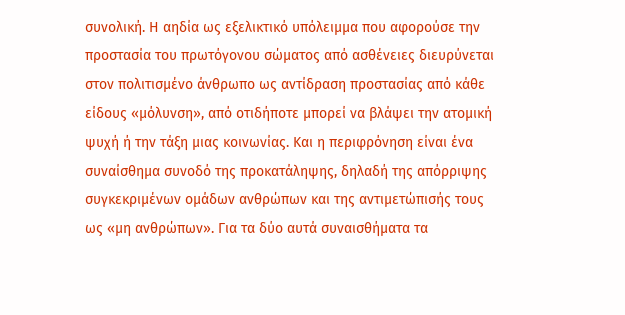συνολική. Η αηδία ως εξελικτικό υπόλειμμα που αφορούσε την προστασία του πρωτόγονου σώματος από ασθένειες διευρύνεται στον πολιτισμένο άνθρωπο ως αντίδραση προστασίας από κάθε είδους «μόλυνση», από οτιδήποτε μπορεί να βλάψει την ατομική ψυχή ή την τάξη μιας κοινωνίας. Και η περιφρόνηση είναι ένα συναίσθημα συνοδό της προκατάληψης, δηλαδή της απόρριψης συγκεκριμένων ομάδων ανθρώπων και της αντιμετώπισής τους ως «μη ανθρώπων». Για τα δύο αυτά συναισθήματα τα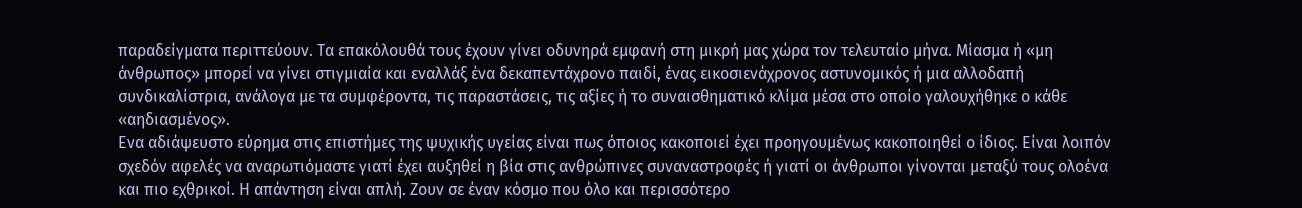παραδείγματα περιττεύουν. Τα επακόλουθά τους έχουν γίνει οδυνηρά εμφανή στη μικρή μας χώρα τον τελευταίο μήνα. Μίασμα ή «μη άνθρωπος» μπορεί να γίνει στιγμιαία και εναλλάξ ένα δεκαπεντάχρονο παιδί, ένας εικοσιενάχρονος αστυνομικός ή μια αλλοδαπή συνδικαλίστρια, ανάλογα με τα συμφέροντα, τις παραστάσεις, τις αξίες ή το συναισθηματικό κλίμα μέσα στο οποίο γαλουχήθηκε ο κάθε «αηδιασμένος».
Ενα αδιάψευστο εύρημα στις επιστήμες της ψυχικής υγείας είναι πως όποιος κακοποιεί έχει προηγουμένως κακοποιηθεί ο ίδιος. Είναι λοιπόν σχεδόν αφελές να αναρωτιόμαστε γιατί έχει αυξηθεί η βία στις ανθρώπινες συναναστροφές ή γιατί οι άνθρωποι γίνονται μεταξύ τους ολοένα και πιο εχθρικοί. Η απάντηση είναι απλή. Ζουν σε έναν κόσμο που όλο και περισσότερο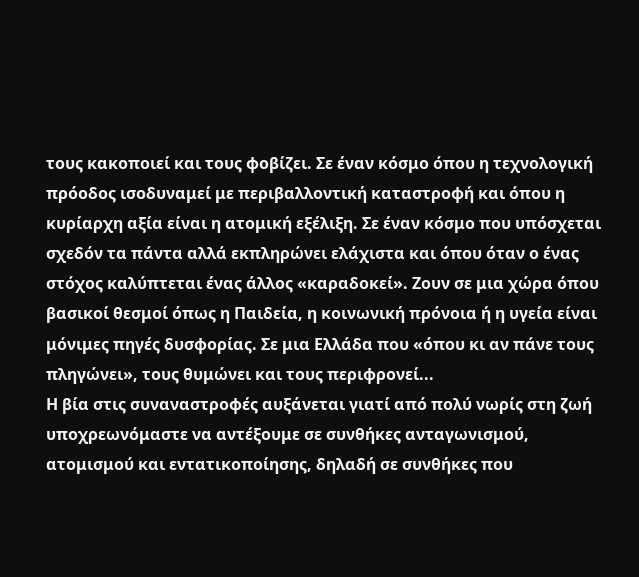τους κακοποιεί και τους φοβίζει. Σε έναν κόσμο όπου η τεχνολογική πρόοδος ισοδυναμεί με περιβαλλοντική καταστροφή και όπου η κυρίαρχη αξία είναι η ατομική εξέλιξη. Σε έναν κόσμο που υπόσχεται σχεδόν τα πάντα αλλά εκπληρώνει ελάχιστα και όπου όταν ο ένας στόχος καλύπτεται ένας άλλος «καραδοκεί». Ζουν σε μια χώρα όπου βασικοί θεσμοί όπως η Παιδεία, η κοινωνική πρόνοια ή η υγεία είναι μόνιμες πηγές δυσφορίας. Σε μια Ελλάδα που «όπου κι αν πάνε τους πληγώνει», τους θυμώνει και τους περιφρονεί...
Η βία στις συναναστροφές αυξάνεται γιατί από πολύ νωρίς στη ζωή υποχρεωνόμαστε να αντέξουμε σε συνθήκες ανταγωνισμού, ατομισμού και εντατικοποίησης, δηλαδή σε συνθήκες που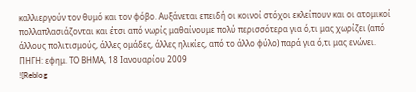καλλιεργούν τον θυμό και τον φόβο. Αυξάνεται επειδή οι κοινοί στόχοι εκλείπουν και οι ατομικοί πολλαπλασιάζονται και έτσι από νωρίς μαθαίνουμε πολύ περισσότερα για ό,τι μας χωρίζει (από άλλους πολιτισμούς, άλλες ομάδες, άλλες ηλικίες, από το άλλο φύλο) παρά για ό,τι μας ενώνει.
ΠΗΓΗ: εφημ. ΤΟ ΒΗΜΑ, 18 Ιανουαρίου 2009
![Reblog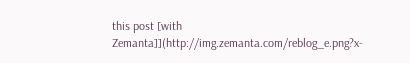this post [with Zemanta]](http://img.zemanta.com/reblog_e.png?x-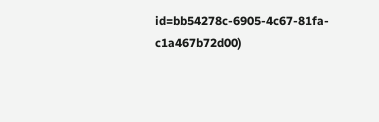id=bb54278c-6905-4c67-81fa-c1a467b72d00)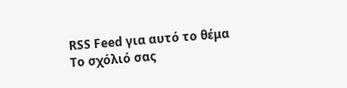RSS Feed για αυτό το θέμα
Τo σχόλιό σας